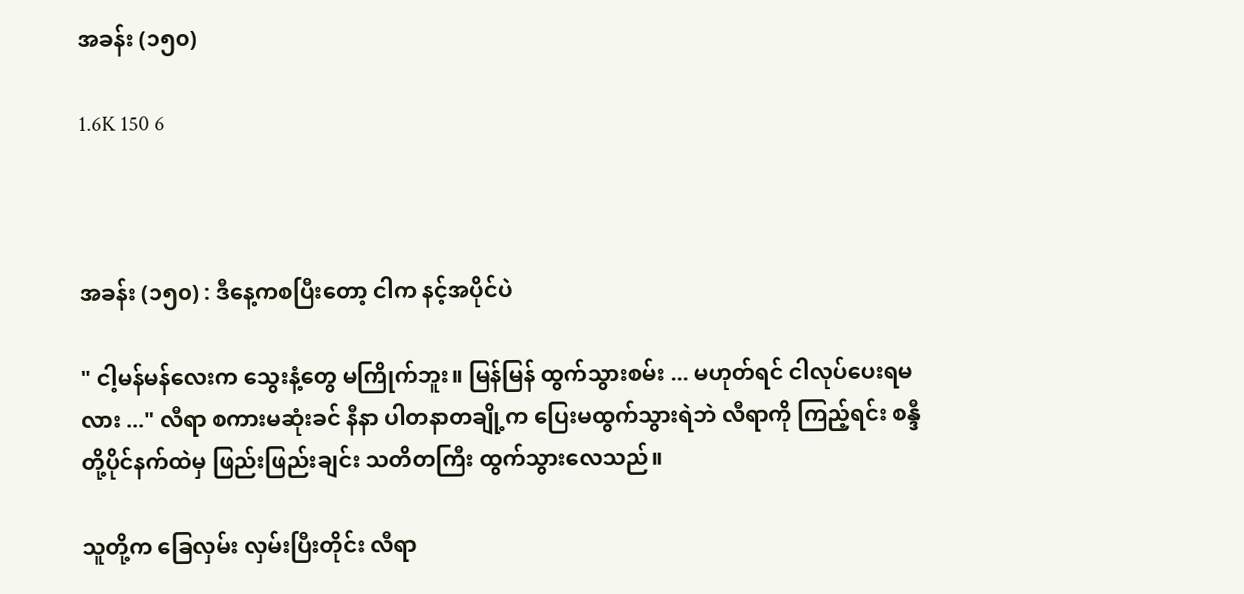အခန်း (၁၅၀)

1.6K 150 6



အခန်း (၁၅၀) : ဒီနေ့ကစပြီးတော့ ငါက နင့်အပိုင်ပဲ

" ငါ့မန်မန်လေးက သွေးနံ့တွေ မကြိုက်ဘူး။ မြန်မြန် ထွက်သွားစမ်း ... မဟုတ်ရင် ငါလုပ်ပေးရမလား ..." လီရာ စကားမဆုံးခင် နီနာ ပါတနာတချို့က ပြေးမထွက်သွားရဲဘဲ လီရာကို ကြည့်ရင်း စန္ဒီတို့ပိုင်နက်ထဲမှ ဖြည်းဖြည်းချင်း သတိတကြီး ထွက်သွားလေသည်။

သူတို့က ခြေလှမ်း လှမ်းပြီးတိုင်း လီရာ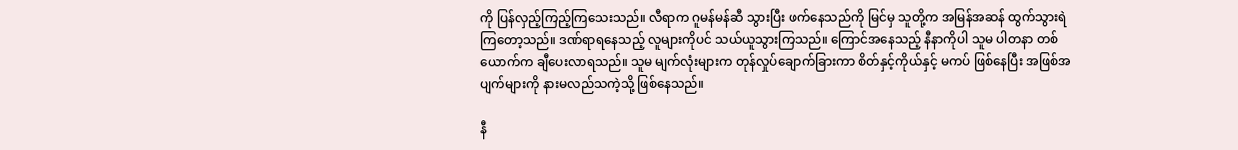ကို ပြန်လှည့်ကြည့်ကြသေးသည်။ လီရာက ဂူမန်မန်ဆီ သွားပြီး ဖက်နေသည်ကို မြင်မှ သူတို့က အမြန်အဆန် ထွက်သွားရဲကြတော့သည်။ ဒဏ်ရာရနေသည့် လူများကိုပင် သယ်ယူသွားကြသည်။ ကြောင်အနေသည့် နီနာကိုပါ သူမ ပါတနာ တစ်ယောက်က ချီပေးလာရသည်။ သူမ မျက်လုံးများက တုန်လှုပ်ချောက်ခြားကာ စိတ်နှင့်ကိုယ်နှင့် မကပ် ဖြစ်နေပြီး အဖြစ်အပျက်များကို နားမလည်သကဲ့သို့ ဖြစ်နေသည်။

နီ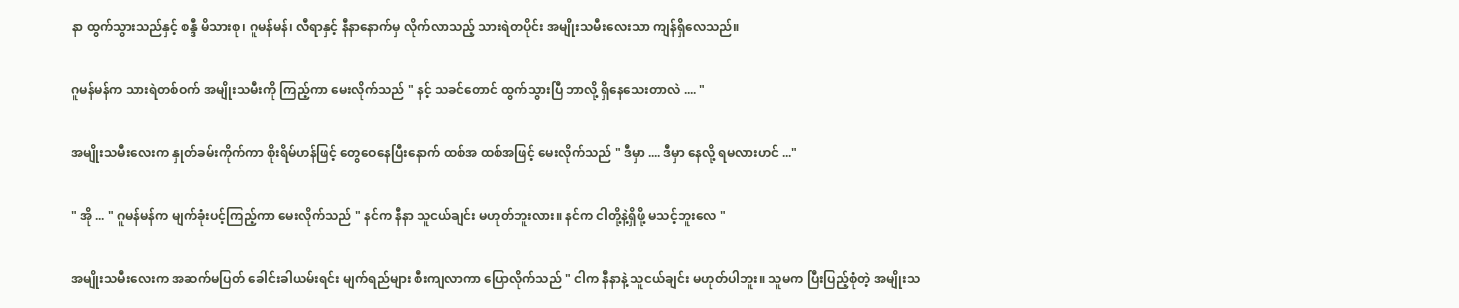နာ ထွက်သွားသည်နှင့် စန္ဒီ မိသားစု၊ ဂူမန်မန်၊ လီရာနှင့် နီနာနောက်မှ လိုက်လာသည့် သားရဲတပိုင်း အမျိုးသမီးလေးသာ ကျန်ရှိလေသည်။

ဂူမန်မန်က သားရဲတစ်ဝက် အမျိုးသမီးကို ကြည့်ကာ မေးလိုက်သည် " နင့် သခင်တောင် ထွက်သွားပြီ ဘာလို့ ရှိနေသေးတာလဲ .... "

အမျိုးသမီးလေးက နှုတ်ခမ်းကိုက်ကာ စိုးရိမ်ဟန်ဖြင့် တွေဝေနေပြီးနောက် ထစ်အ ထစ်အဖြင့် မေးလိုက်သည် " ဒီမှာ .... ဒီမှာ နေလို့ ရမလားဟင် ..."

" အို ... " ဂူမန်မန်က မျက်ခုံးပင့်ကြည့်ကာ မေးလိုက်သည် " နင်က နီနာ သူငယ်ချင်း မဟုတ်ဘူးလား။ နင်က ငါတို့နဲ့ရှိဖို့ မသင့်ဘူးလေ "

အမျိုးသမီးလေးက အဆက်မပြတ် ခေါင်းခါယမ်းရင်း မျက်ရည်များ စီးကျလာကာ ပြောလိုက်သည် " ငါက နီနာနဲ့ သူငယ်ချင်း မဟုတ်ပါဘူး။ သူမက ပြီးပြည့်စုံတဲ့ အမျိုးသ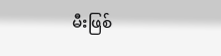မီးဖြစ်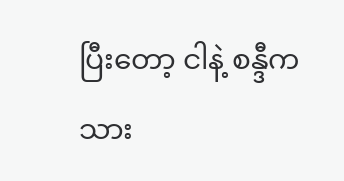ပြီးတော့ ငါနဲ့ စန္ဒီက သား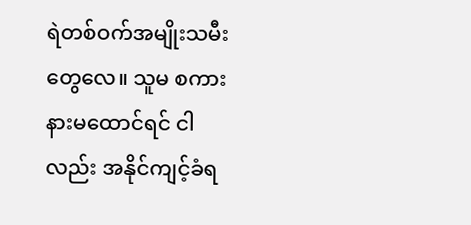ရဲတစ်ဝက်အမျိုးသမီးတွေလေ။ သူမ စကားနားမထောင်ရင် ငါလည်း အနိုင်ကျင့်ခံရ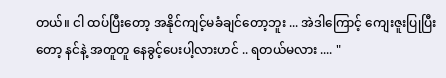တယ်။ ငါ ထပ်ပြီးတော့ အနိုင်ကျင့်မခံချင်တော့ဘူး ... အဲဒါကြောင့် ကျေးဇူးပြုပြီးတော့ နင်နဲ့ အတူတူ နေခွင့်ပေးပါ့လားဟင် .. ရတယ်မလား .... "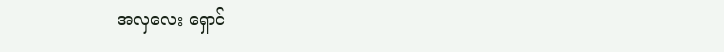အလှလေး ရှောင်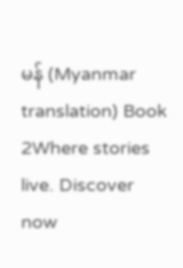မန် (Myanmar translation) Book 2Where stories live. Discover now